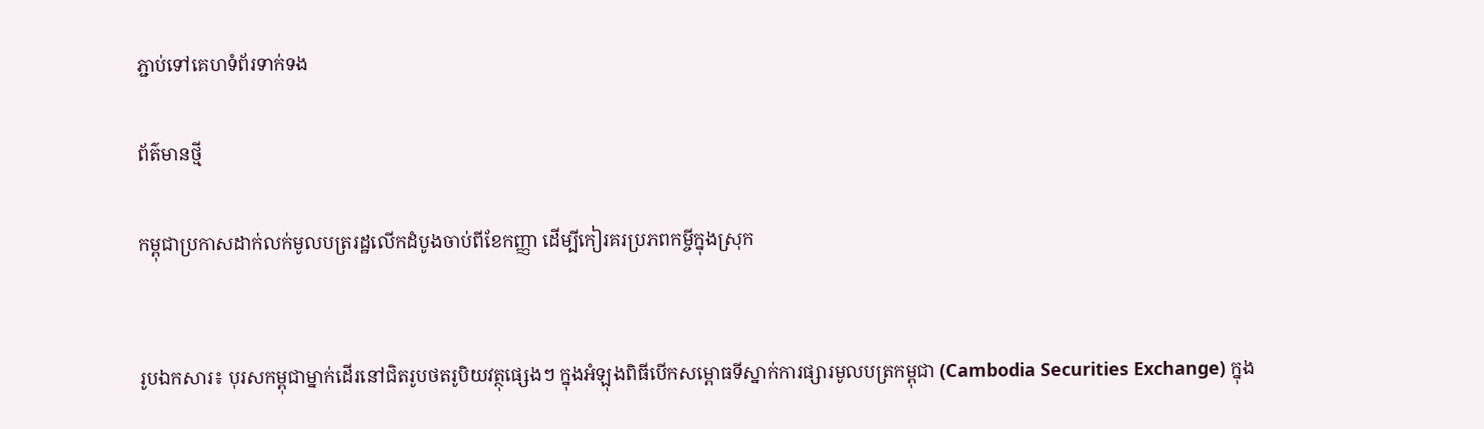ភ្ជាប់ទៅគេហទំព័រទាក់ទង

ព័ត៌មានថ្មី

កម្ពុជាប្រកាសដាក់លក់មូលបត្ររដ្ឋលើកដំបូងចាប់ពីខែកញ្ញា ដើម្បីកៀរគរប្រភពកម្ចីក្នុងស្រុក


រូបឯកសារ៖ បុរសកម្ពុជាម្នាក់ដើរនៅជិតរូបថតរូបិយវត្ថុផ្សេងៗ ក្នុងអំឡុងពិធីបើកសម្ពោធទីស្នាក់ការផ្សារមូលបត្រកម្ពុជា (Cambodia Securities Exchange) ក្នុង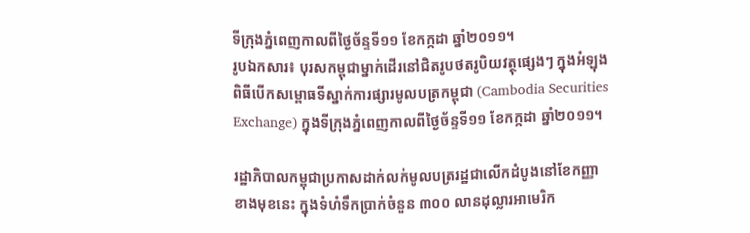ទីក្រុងភ្នំពេញកាលពីថ្ងៃច័ន្ទទី១១ ខែកក្កដា ឆ្នាំ២០១១។
រូបឯកសារ៖ បុរសកម្ពុជាម្នាក់ដើរនៅជិតរូបថតរូបិយវត្ថុផ្សេងៗ ក្នុងអំឡុងពិធីបើកសម្ពោធទីស្នាក់ការផ្សារមូលបត្រកម្ពុជា (Cambodia Securities Exchange) ក្នុងទីក្រុងភ្នំពេញកាលពីថ្ងៃច័ន្ទទី១១ ខែកក្កដា ឆ្នាំ២០១១។

រដ្ឋាភិបាលកម្ពុជាប្រកាសដាក់លក់មូលបត្ររដ្ឋជាលើកដំបូងនៅខែកញ្ញាខាងមុខនេះ ក្នុងទំហំទឹកប្រាក់ចំនួន ៣០០ លានដុល្លារអាមេរិក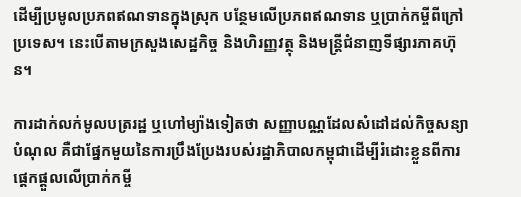ដើម្បីប្រមូលប្រភពឥណទានក្នុងស្រុក បន្ថែមលើប្រភពឥណទាន ឬប្រាក់កម្ចីពីក្រៅប្រទេស។ នេះបើតាមក្រសួងសេដ្ឋកិច្ច និងហិរញ្ញវត្ថុ និងមន្ត្រីជំនាញទីផ្សារភាគហ៊ុន។

ការដាក់លក់មូលបត្ររដ្ឋ ឬហៅម្យ៉ាងទៀតថា សញ្ញាបណ្ណដែលសំដៅដល់កិច្ចសន្យាបំណុល គឺជាផ្នែកមួយនៃការប្រឹងប្រែងរបស់រដ្ឋាភិបាលកម្ពុជាដើម្បីរំដោះខ្លួនពីការផ្តេកផ្តួលលើប្រាក់កម្ចី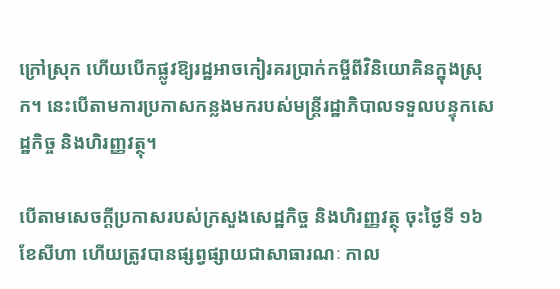ក្រៅស្រុក ហើយបើកផ្លូវឱ្យរដ្ឋអាចកៀរគរប្រាក់កម្ចីពីវិនិយោគិនក្នុងស្រុក។ នេះបើតាមការប្រកាសកន្លងមករបស់មន្ត្រីរដ្ឋាភិបាលទទួលបន្ទុកសេដ្ឋកិច្ច និងហិរញ្ញវត្ថុ។

បើតាមសេចក្តីប្រកាសរបស់ក្រសួងសេដ្ឋកិច្ច និងហិរញ្ញវត្ថុ ចុះថ្ងៃទី ១៦ ខែសីហា ហើយត្រូវបានផ្សព្វផ្សាយជាសាធារណៈ កាល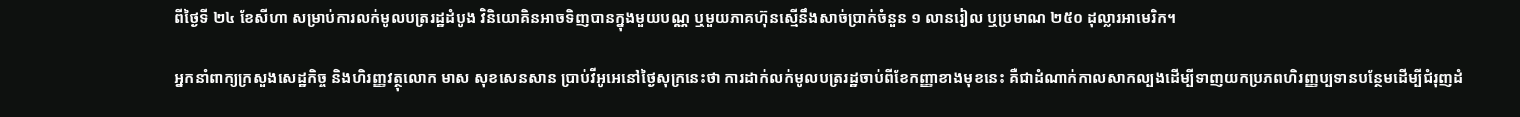ពីថ្ងៃទី ២៤ ខែសីហា សម្រាប់ការលក់មូលបត្ររដ្ឋដំបូង វិនិយោគិនអាចទិញបានក្នុងមួយបណ្ណ ឬមួយភាគហ៊ុនស្មើនឹងសាច់ប្រាក់ចំនួន ១ លានរៀល ឬប្រមាណ ២៥០ ដុល្លារអាមេរិក។

អ្នកនាំពាក្យក្រសួងសេដ្ឋកិច្ច និងហិរញ្ញវត្ថុលោក មាស សុខសេនសាន ប្រាប់វីអូអេនៅថ្ងៃសុក្រនេះថា ការដាក់លក់មូលបត្ររដ្ឋចាប់ពីខែកញ្ញាខាងមុខនេះ គឺជាដំណាក់កាលសាកល្បងដើម្បីទាញយកប្រភពហិរញ្ញប្បទានបន្ថែមដើម្បីជំរុញដំ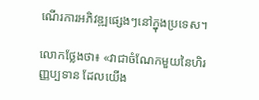ណើរការអភិវឌ្ឍផ្សេងៗនៅក្នុងប្រទេស។

លោកថ្លែងថា៖ «វាជាចំណែកមួយនៃហិរញ្ញប្បទាន ដែលយើង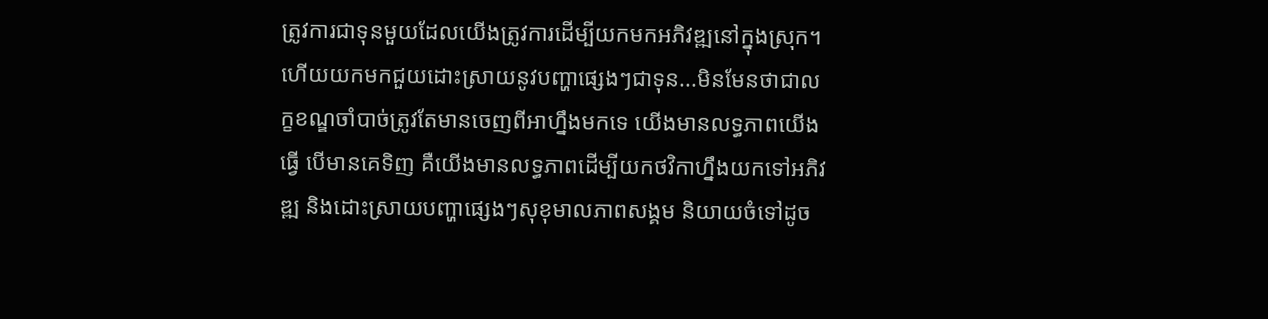ត្រូវការជាទុនមួយដែលយើងត្រូវការដើម្បីយកមកអភិវឌ្ឍនៅក្នុងស្រុក។ ហើយយកមកជួយដោះស្រាយនូវបញ្ហាផ្សេងៗជាទុន...មិនមែនថាជាលក្ខខណ្ឌចាំបាច់ត្រូវតែមានចេញពីអាហ្នឹងមកទេ យើងមានលទ្ធភាពយើងធ្វើ បើមានគេទិញ គឺយើងមានលទ្ធភាពដើម្បីយកថវិកាហ្នឹងយកទៅអភិវឌ្ឍ និងដោះស្រាយបញ្ហាផ្សេងៗសុខុមាលភាពសង្គម និយាយចំទៅដូច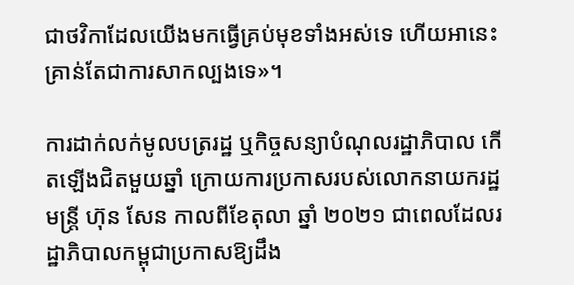ជាថវិកាដែលយើងមកធ្វើគ្រប់មុខទាំងអស់ទេ ហើយអានេះគ្រាន់តែជាការសាកល្បងទេ»។

ការដាក់លក់មូលបត្ររដ្ឋ ឬកិច្ចសន្យាបំណុលរដ្ឋាភិបាល កើតឡើងជិតមួយឆ្នាំ ក្រោយការប្រកាសរបស់លោកនាយករដ្ឋមន្ត្រី ហ៊ុន សែន កាលពីខែតុលា ឆ្នាំ ២០២១ ជាពេលដែលរដ្ឋាភិបាលកម្ពុជាប្រកាសឱ្យដឹង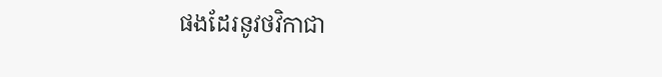ផងដែរនូវថវិកាជា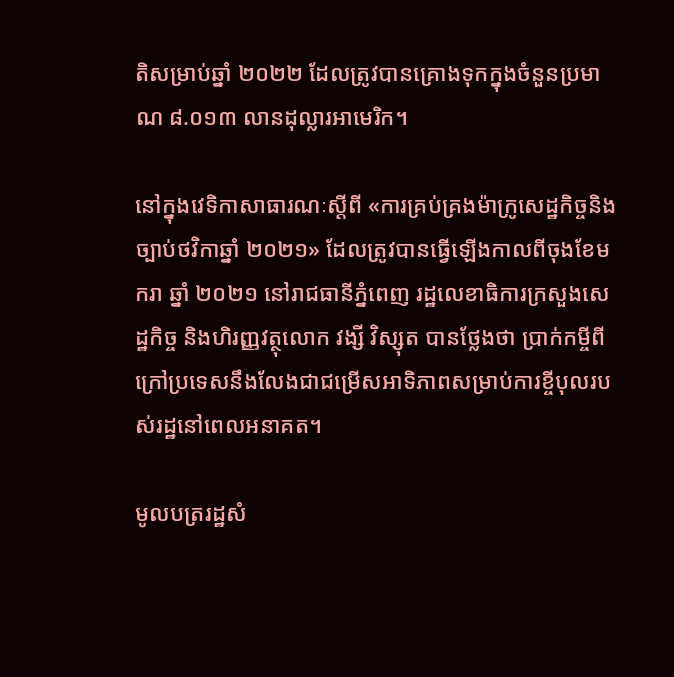តិសម្រាប់ឆ្នាំ ២០២២ ដែលត្រូវបានគ្រោងទុកក្នុងចំនួនប្រមាណ ៨.០១៣ លានដុល្លារអាមេរិក។

នៅក្នុងវេទិកាសាធារណៈស្តីពី «ការគ្រប់គ្រងម៉ាក្រូសេដ្ឋកិច្ចនិងច្បាប់ថវិកាឆ្នាំ ២០២១» ដែលត្រូវបានធ្វើឡើងកាលពីចុងខែមករា ឆ្នាំ ២០២១ នៅរាជធានីភ្នំពេញ រដ្ឋលេខាធិការក្រសួងសេដ្ឋកិច្ច និងហិរញ្ញវត្ថុលោក វង្សី វិស្សុត បានថ្លែងថា ប្រាក់កម្ចីពីក្រៅប្រទេសនឹងលែងជាជម្រើសអាទិភាពសម្រាប់ការខ្ចីបុលរបស់រដ្ឋនៅពេលអនាគត។

មូលបត្ររដ្ឋសំ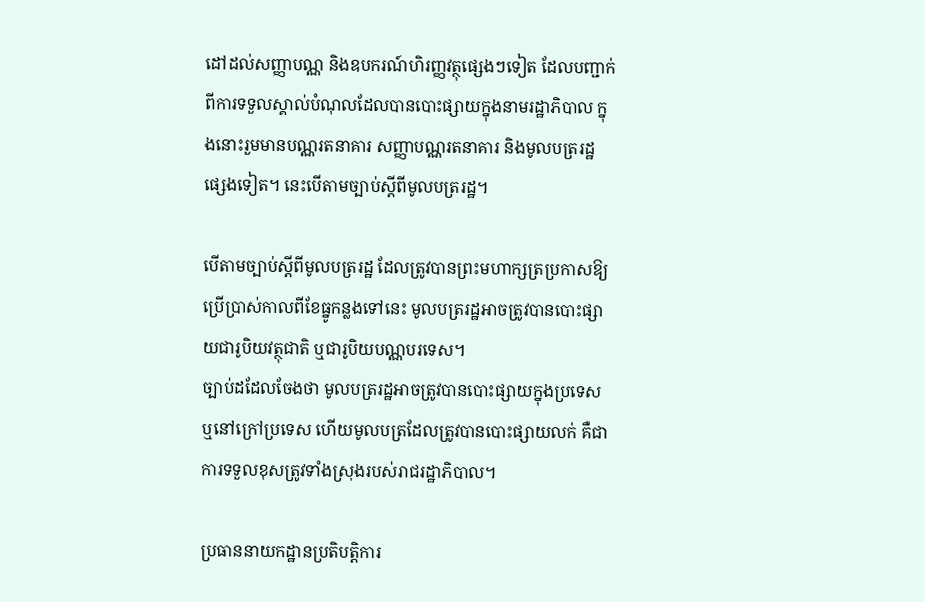ដៅដល់សញ្ញាបណ្ណ និងឧបករណ៍ហិរញ្ញវត្ថុផ្សេងៗទៀត ដែលបញ្ជាក់ពីការទទួលស្គាល់បំណុលដែលបានបោះផ្សាយក្នុងនាមរដ្ឋាភិបាល ក្នុងនោះរួមមានបណ្ណរតនាគារ សញ្ញាបណ្ណរតនាគារ និងមូលបត្ររដ្ឋផ្សេងទៀត។ នេះបើតាមច្បាប់ស្តីពីមូលបត្ររដ្ឋ។

បើតាមច្បាប់ស្តីពីមូលបត្ររដ្ឋ ដែលត្រូវបានព្រះមហាក្សត្រប្រកាសឱ្យប្រើប្រាស់កាលពីខែធ្នូកន្លងទៅនេះ មូលបត្ររដ្ឋអាចត្រូវបានបោះផ្សាយជារូបិយវត្ថុជាតិ ឬជារូបិយបណ្ណបរទេស។
ច្បាប់ដដែលចែងថា មូលបត្ររដ្ឋអាចត្រូវបានបោះផ្សាយក្នុងប្រទេស ឬនៅក្រៅប្រទេស ហើយមូលបត្រដែលត្រូវបានបោះផ្សាយលក់ គឺជាការទទួលខុសត្រូវទាំងស្រុងរបស់រាជរដ្ឋាភិបាល។

ប្រធាននាយកដ្ឋានប្រតិបត្តិការ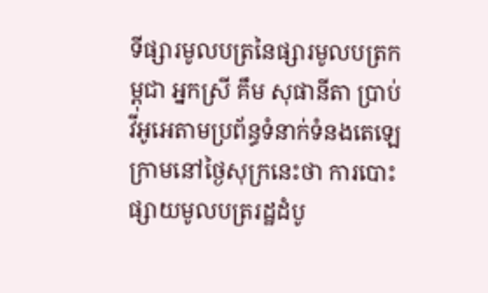ទីផ្សារមូលបត្រនៃផ្សារមូលបត្រកម្ពុជា អ្នកស្រី គឹម សុផានីតា ប្រាប់វីអូអេតាមប្រព័ន្ធទំនាក់ទំនងតេឡេក្រាមនៅថ្ងៃសុក្រនេះថា ការបោះផ្សាយមូលបត្ររដ្ឋដំបូ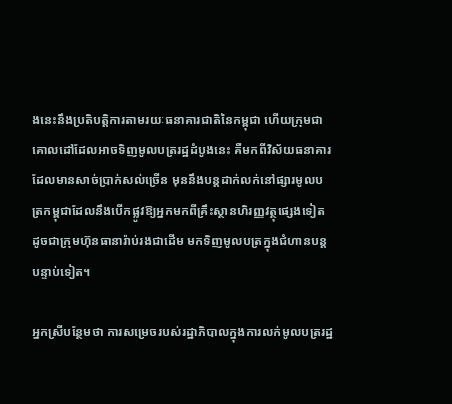ងនេះនឹងប្រតិបត្តិការតាមរយៈធនាគារជាតិនៃកម្ពុជា ហើយក្រុមជាគោលដៅដែលអាចទិញមូលបត្ររដ្ឋដំបូងនេះ គឺមកពីវិស័យធនាគារដែលមានសាច់ប្រាក់សល់ច្រើន មុននឹងបន្តដាក់លក់នៅផ្សារមូលបត្រកម្ពុជាដែលនឹងបើកផ្លូវឱ្យអ្នកមកពីគ្រឹះស្ថានហិរញ្ញវត្ថុផ្សេងទៀត ដូចជាក្រុមហ៊ុនធានារ៉ាប់រងជាដើម មកទិញមូលបត្រក្នុងជំហានបន្តបន្ទាប់ទៀត។

អ្នកស្រីបន្ថែមថា ការសម្រេចរបស់រដ្ឋាភិបាលក្នុងការលក់មូលបត្ររដ្ឋ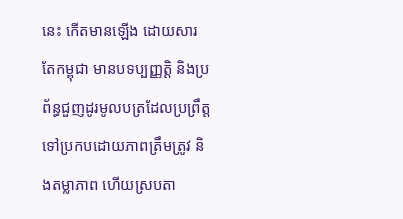នេះ កើតមានឡើង ដោយសារតែកម្ពុជា មានបទប្បញ្ញតិ្ត និងប្រព័ន្ធជួញដូរមូលបត្រដែលប្រព្រឹត្តទៅប្រកបដោយភាពត្រឹមត្រូវ និងតម្លាភាព ហើយស្របតា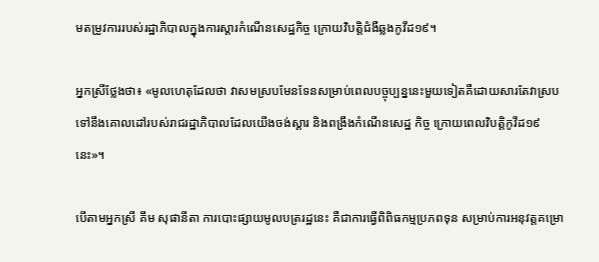មតម្រូវការរបស់រដ្ឋាភិបាលក្នុងការស្តារកំណើនសេដ្ឋកិច្ច ក្រោយវិបត្តិជំងឺឆ្លងកូវីដ១៩។

អ្នកស្រីថ្លែងថា៖ «មូលហេតុដែលថា វាសមស្របមែនទែនសម្រាប់ពេលបច្ចុប្បន្ននេះមួយទៀតគឺដោយសារតែវាស្របទៅនឹងគោលដៅរបស់រាជរដ្ឋាភិបាលដែលយើងចង់ស្តារ និងពង្រឹងកំណើនសេដ្ឋ កិច្ច ក្រោយពេលវិបត្តិកូវីដ១៩នេះ»។

បើតាមអ្នកស្រី គឹម សុផានីតា ការបោះផ្សាយមូលបត្ររដ្ឋនេះ គឺជាការធ្វើពិពិធកម្មប្រភពទុន សម្រាប់ការអនុវត្តគម្រោ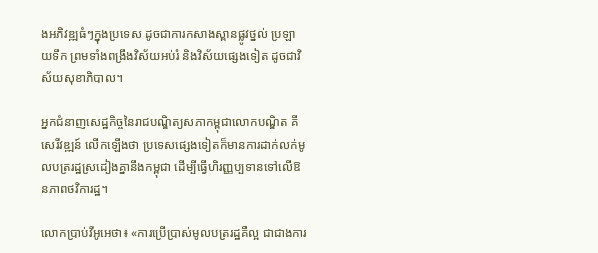ងអភិវឌ្ឍធំៗក្នុងប្រទេស ដូចជាការកសាងស្ពានផ្លូវថ្នល់ ប្រឡាយទឹក ព្រមទាំងពង្រឹងវិស័យអប់រំ និងវិស័យផ្សេងទៀត ដូចជាវិស័យសុខាភិបាល។

អ្នកជំនាញសេដ្ឋកិច្ចនៃរាជបណ្ឌិត្យសភាកម្ពុជាលោកបណ្ឌិត គី សេរីវឌ្ឍន៍ លើកឡើងថា ប្រទេសផ្សេងទៀតក៏មានការដាក់លក់មូលបត្ររដ្ឋស្រដៀងគ្នានឹងកម្ពុជា ដើម្បីធ្វើហិរញ្ញប្បទានទៅលើឱនភាពថវិការដ្ឋ។

លោកប្រាប់វីអូអេថា៖ «ការប្រើប្រាស់មូលបត្ររដ្ឋគឺល្អ ជាជាងការ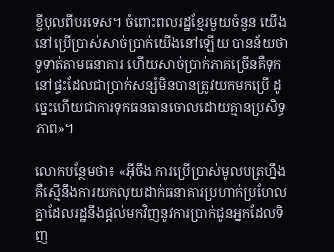ខ្ចីបុលពីបរទេស។ ចំពោះពលរដ្ឋខ្មែរមួយចំនួន យើងនៅប្រើប្រាស់សាច់ប្រាក់យើងនៅឡើយ បានន័យថា ទូទាត់តាមធនាគារ ហើយសាច់ប្រាក់ភាគច្រើនគឺទុកនៅផ្ទះដែលជាប្រាក់សន្សំមិនបានត្រូវយកមកប្រើ ដូច្នេះហើយជាការទុកធនធានចោលដោយគ្មានប្រសិទ្ធភាព»។

លោកបន្ថែមថា៖ «អ៊ីចឹង ការប្រើប្រាស់មូលបត្រហ្នឹង គឺស្មើនឹងការយកលុយដាក់ធនាគារប្រហាក់ប្រហែលគ្នាដែលរដ្ឋនឹងផ្តល់មកវិញនូវការប្រាក់ជូនអ្នកដែលទិញ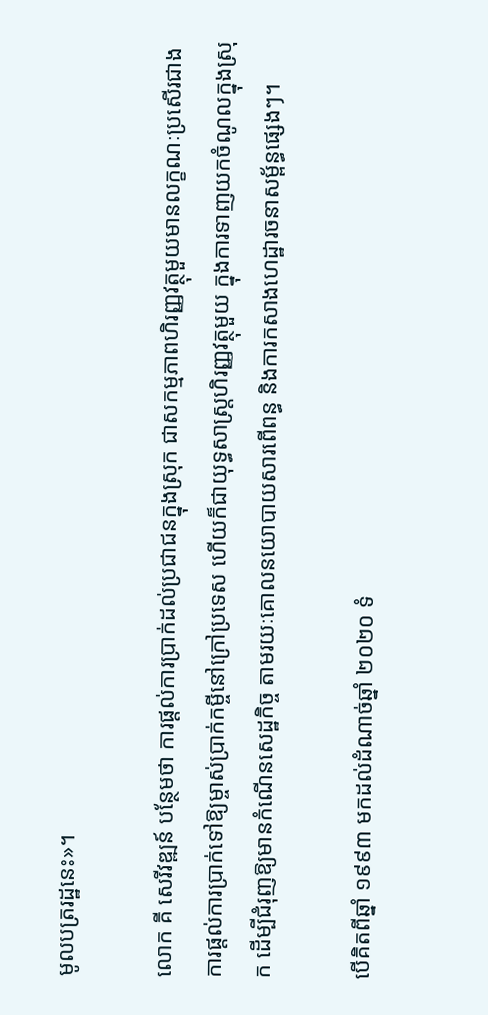មូលបត្ររដ្ឋនេះ»។

លោក គី សេរីវឌ្ឍន៍ បន្ថែមថា ការផ្តល់ការប្រាក់ដល់ប្រជាជនក្នុងស្រុក ជាសកម្មភាពហិរញ្ញវត្ថុមួយមានលក្ខណៈប្រសើរជាងការផ្តល់ការប្រាក់ទៅឱ្យម្ចាស់ប្រាក់កម្ចីនៅក្រៅប្រទេស ហើយក៏ជាយុទ្ធសាស្ត្រហិរញ្ញវត្ថុមួយ ក្នុងការទាញយកចំណូលក្នុងស្រុក ដើម្បីជំរុញឱ្យមានកំណើនសេដ្ឋកិច្ច តាមរយៈគោលនយោបាយសារពើពន្ធ និងការកសាងហេដ្ឋារចនាសម្ព័ន្ធផ្សេងៗ។

បើគិតពីឆ្នាំ ១៩៩៣ មកដល់ដំណាច់ឆ្នាំ ២០២០ ទំ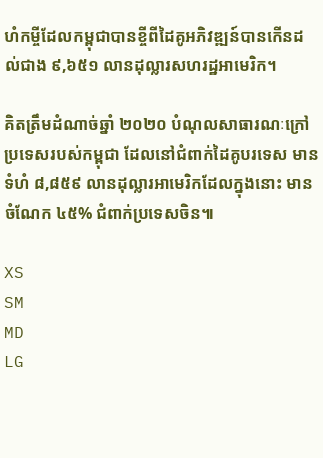ហំកម្ចីដែលកម្ពុជាបានខ្ចីពីដៃគូអភិវឌ្ឍន៍បានកើនដល់ជាង ៩,៦៥១ លានដុល្លារសហរដ្ឋអាមេរិក។

គិតត្រឹមដំណាច់ឆ្នាំ ២០២០ បំណុលសាធារណៈក្រៅប្រទេសរបស់កម្ពុជា ដែលនៅជំពាក់ដៃគូបរទេស មានទំហំ ៨,៨៥៩ លានដុល្លារអាមេរិកដែលក្នុងនោះ មានចំណែក ៤៥% ជំពាក់ប្រទេសចិន៕

XS
SM
MD
LG